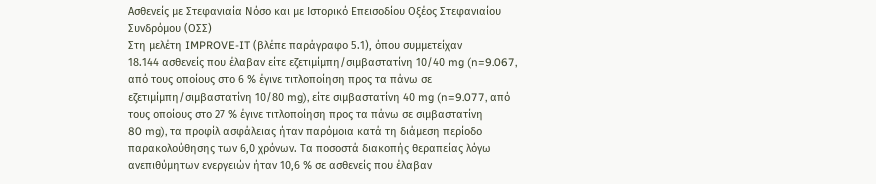Ασθενείς με Στεφανιαία Νόσο και με Ιστορικό Επεισοδίου Οξέος Στεφανιαίου
Συνδρόμου (ΟΣΣ)
Στη μελέτη IMPROVE-IT (βλέπε παράγραφο 5.1), όπου συμμετείχαν
18.144 ασθενείς που έλαβαν είτε εζετιμίμπη/σιμβαστατίνη 10/40 mg (n=9.067,
από τους οποίους στο 6 % έγινε τιτλοποίηση προς τα πάνω σε
εζετιμίμπη/σιμβαστατίνη 10/80 mg), είτε σιμβαστατίνη 40 mg (n=9.077, από
τους οποίους στο 27 % έγινε τιτλοποίηση προς τα πάνω σε σιμβαστατίνη
80 mg), τα προφίλ ασφάλειας ήταν παρόμοια κατά τη διάμεση περίοδο
παρακολούθησης των 6,0 χρόνων. Τα ποσοστά διακοπής θεραπείας λόγω
ανεπιθύμητων ενεργειών ήταν 10,6 % σε ασθενείς που έλαβαν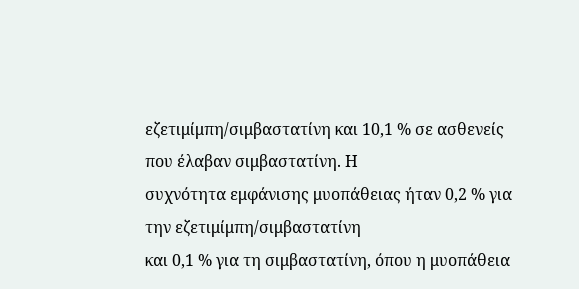εζετιμίμπη/σιμβαστατίνη και 10,1 % σε ασθενείς που έλαβαν σιμβαστατίνη. Η
συχνότητα εμφάνισης μυοπάθειας ήταν 0,2 % για την εζετιμίμπη/σιμβαστατίνη
και 0,1 % για τη σιμβαστατίνη, όπου η μυοπάθεια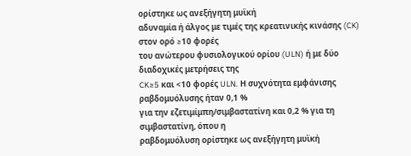ορίστηκε ως ανεξήγητη μυϊκή
αδυναμία ή άλγος με τιμές της κρεατινικής κινάσης (CK) στον ορό ≥10 φορές
του ανώτερου φυσιολογικού ορίου (ULN) ή με δύο διαδοχικές μετρήσεις της
CK≥5 και <10 φορές ULN. Η συχνότητα εμφάνισης ραβδομυόλυσης ήταν 0,1 %
για την εζετιμίμπη/σιμβαστατίνη και 0,2 % για τη σιμβαστατίνη, όπου η
ραβδομυόλυση ορίστηκε ως ανεξήγητη μυϊκή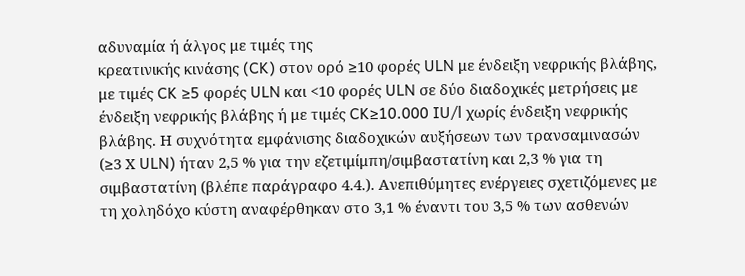αδυναμία ή άλγος με τιμές της
κρεατινικής κινάσης (CK) στον ορό ≥10 φορές ULN με ένδειξη νεφρικής βλάβης,
με τιμές CK ≥5 φορές ULN και <10 φορές ULN σε δύο διαδοχικές μετρήσεις με
ένδειξη νεφρικής βλάβης ή με τιμές CK≥10.000 IU/l χωρίς ένδειξη νεφρικής
βλάβης. Η συχνότητα εμφάνισης διαδοχικών αυξήσεων των τρανσαμινασών
(≥3 Χ ULN) ήταν 2,5 % για την εζετιμίμπη/σιμβαστατίνη και 2,3 % για τη
σιμβαστατίνη (βλέπε παράγραφο 4.4.). Ανεπιθύμητες ενέργειες σχετιζόμενες με
τη χοληδόχο κύστη αναφέρθηκαν στο 3,1 % έναντι του 3,5 % των ασθενών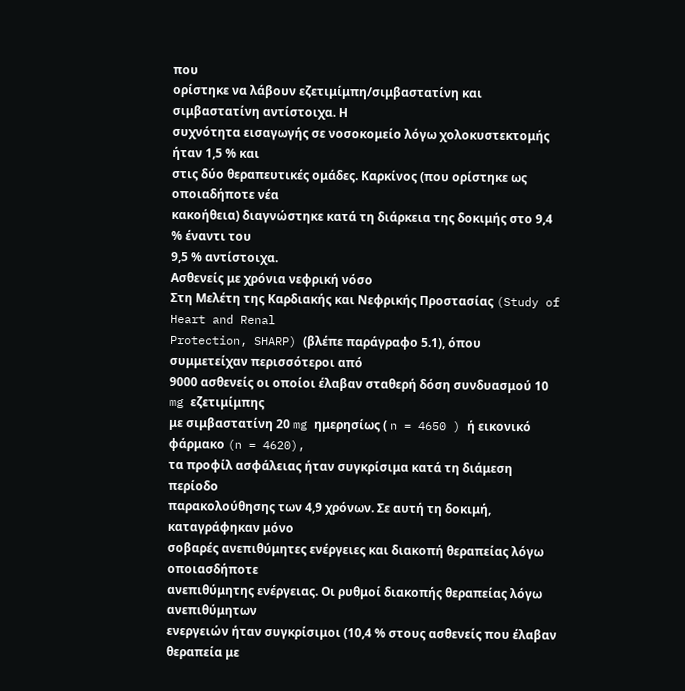που
ορίστηκε να λάβουν εζετιμίμπη/σιμβαστατίνη και σιμβαστατίνη αντίστοιχα. Η
συχνότητα εισαγωγής σε νοσοκομείο λόγω χολοκυστεκτομής ήταν 1,5 % και
στις δύο θεραπευτικές ομάδες. Καρκίνος (που ορίστηκε ως οποιαδήποτε νέα
κακοήθεια) διαγνώστηκε κατά τη διάρκεια της δοκιμής στο 9,4 % έναντι του
9,5 % αντίστοιχα.
Ασθενείς με χρόνια νεφρική νόσο
Στη Μελέτη της Καρδιακής και Νεφρικής Προστασίας (Study of Heart and Renal
Protection, SHARP) (βλέπε παράγραφο 5.1), όπου συμμετείχαν περισσότεροι από
9000 ασθενείς οι οποίοι έλαβαν σταθερή δόση συνδυασμού 10 mg εζετιμίμπης
με σιμβαστατίνη 20 mg ημερησίως ( n = 4650 ) ή εικονικό φάρμακο (n = 4620),
τα προφίλ ασφάλειας ήταν συγκρίσιμα κατά τη διάμεση περίοδο
παρακολούθησης των 4,9 χρόνων. Σε αυτή τη δοκιμή, καταγράφηκαν μόνο
σοβαρές ανεπιθύμητες ενέργειες και διακοπή θεραπείας λόγω οποιασδήποτε
ανεπιθύμητης ενέργειας. Οι ρυθμοί διακοπής θεραπείας λόγω ανεπιθύμητων
ενεργειών ήταν συγκρίσιμοι (10,4 % στους ασθενείς που έλαβαν θεραπεία με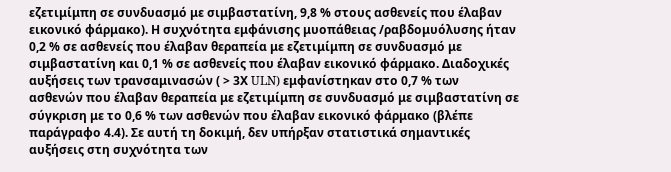εζετιμίμπη σε συνδυασμό με σιμβαστατίνη, 9,8 % στους ασθενείς που έλαβαν
εικονικό φάρμακο). Η συχνότητα εμφάνισης μυοπάθειας /ραβδομυόλυσης ήταν
0,2 % σε ασθενείς που έλαβαν θεραπεία με εζετιμίμπη σε συνδυασμό με
σιμβαστατίνη και 0,1 % σε ασθενείς που έλαβαν εικονικό φάρμακο. Διαδοχικές
αυξήσεις των τρανσαμινασών ( > 3Χ ULN) εμφανίστηκαν στο 0,7 % των
ασθενών που έλαβαν θεραπεία με εζετιμίμπη σε συνδυασμό με σιμβαστατίνη σε
σύγκριση με το 0,6 % των ασθενών που έλαβαν εικονικό φάρμακο (βλέπε
παράγραφο 4.4). Σε αυτή τη δοκιμή, δεν υπήρξαν στατιστικά σημαντικές
αυξήσεις στη συχνότητα των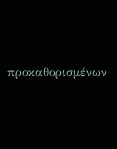προκαθορισμένων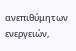ανεπιθύμητων ενεργειών,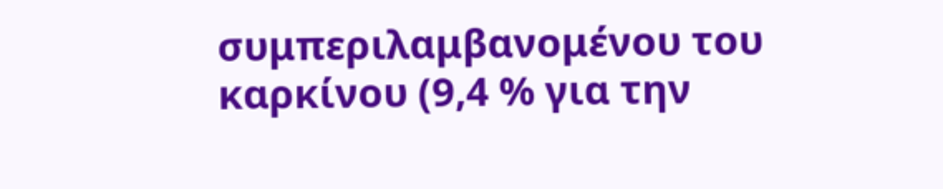συμπεριλαμβανομένου του καρκίνου (9,4 % για την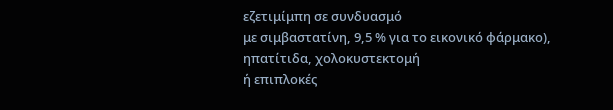εζετιμίμπη σε συνδυασμό
με σιμβαστατίνη, 9,5 % για το εικονικό φάρμακο), ηπατίτιδα, χολοκυστεκτομή
ή επιπλοκές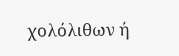χολόλιθων ή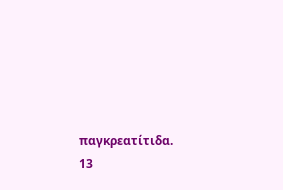παγκρεατίτιδα.
13